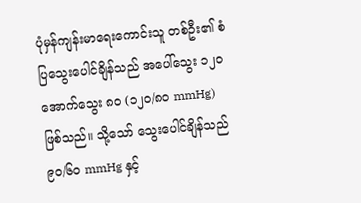ပုံမှန်ကျန်းမာရေးကောင်းသူ တစ်ဦး၏ စံပြသွေးပေါင်ချိန်သည် အပေါ်သွေး ၁၂၀ အောက်သွေး ၈၀ (၁၂၀/၈၀ mmHg) ဖြစ်သည်။ သို့သော် သွေးပေါင်ချိန်သည် ၉၀/၆၀ mmHg နှင့်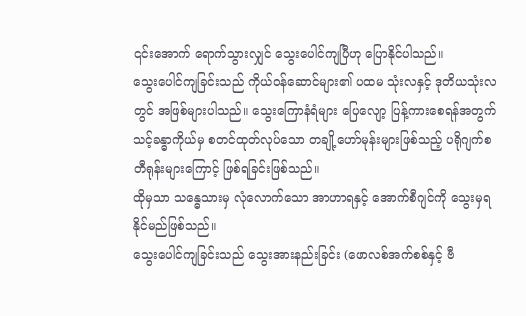၎င်းအောက် ရောက်သွားလျှင် သွေးပေါင်ကျပြီဟု ပြောနိုင်ပါသည်။
သွေးပေါင်ကျခြင်းသည် ကိုယ်ဝန်ဆောင်များ၏ ပထမ သုံးလနှင့် ဒုတိယသုံးလတွင် အဖြစ်များပါသည်။ သွေးကြောနံရံများ ပြေလျော့ ပြန့်ကားစေရန်အတွက် သင့်ခန္ဓာကိုယ်မှ စတင်ထုတ်လုပ်သော တချို့ဟော်မုန်းများဖြစ်သည့် ပရိုဂျက်စတီရုန်းများကြောင့် ဖြစ်ရခြင်းဖြစ်သည်။
ထိုမှသာ သန္ဓေသားမှ လုံလောက်သော အာဟာရနှင့် အောက်စီဂျင်ကို သွေးမှရနိုင်မည်ဖြစ်သည်။
သွေးပေါင်ကျခြင်းသည် သွေးအားနည်းခြင်း (ဖောလစ်အက်စစ်နှင့် ဗီ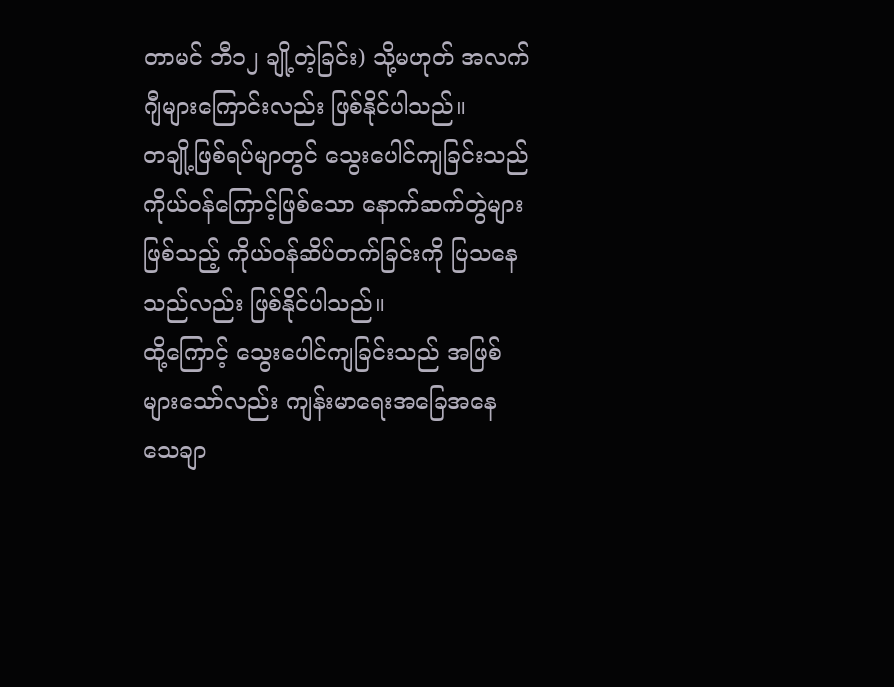တာမင် ဘီ၁၂ ချို့တဲ့ခြင်း) သို့မဟုတ် အလက်ဂျီများကြောင်းလည်း ဖြစ်နိုင်ပါသည်။
တချို့ဖြစ်ရပ်မျာတွင် သွေးပေါင်ကျခြင်းသည် ကိုယ်ဝန်ကြောင့်ဖြစ်သော နောက်ဆက်တွဲများဖြစ်သည့် ကိုယ်ဝန်ဆိပ်တက်ခြင်းကို ပြသနေသည်လည်း ဖြစ်နိုင်ပါသည်။
ထို့ကြောင့် သွေးပေါင်ကျခြင်းသည် အဖြစ်များသော်လည်း ကျန်းမာရေးအခြေအနေ သေချာ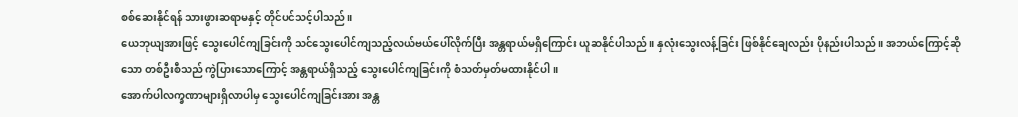စစ်ဆေးနိုင်ရန် သားဖွားဆရာမနှင့် တိုင်ပင်သင့်ပါသည်။
ယေဘုယျအားဖြင့် သွေးပေါင်ကျခြင်းကို သင်သွေးပေါင်ကျသည့်လယ်ဗယ်ပေါ်လိုက်ပြီး အန္တရာယ်မရှိကြောင်း ယူဆနိုင်ပါသည်။ နှလုံးသွေးလန့်ခြင်း ဖြစ်နိုင်ချေလည်း ပိုနည်းပါသည်။ အဘယ်ကြောင့်ဆိုသော တစ်ဦးစီသည် ကွဲပြားသောကြောင့် အန္တရာယ်ရှိသည့် သွေးပေါင်ကျခြင်းကို စံသတ်မှတ်မထားနိုင်ပါ။
အောက်ပါလက္ခဏာများရှိလာပါမှ သွေးပေါင်ကျခြင်းအား အန္တ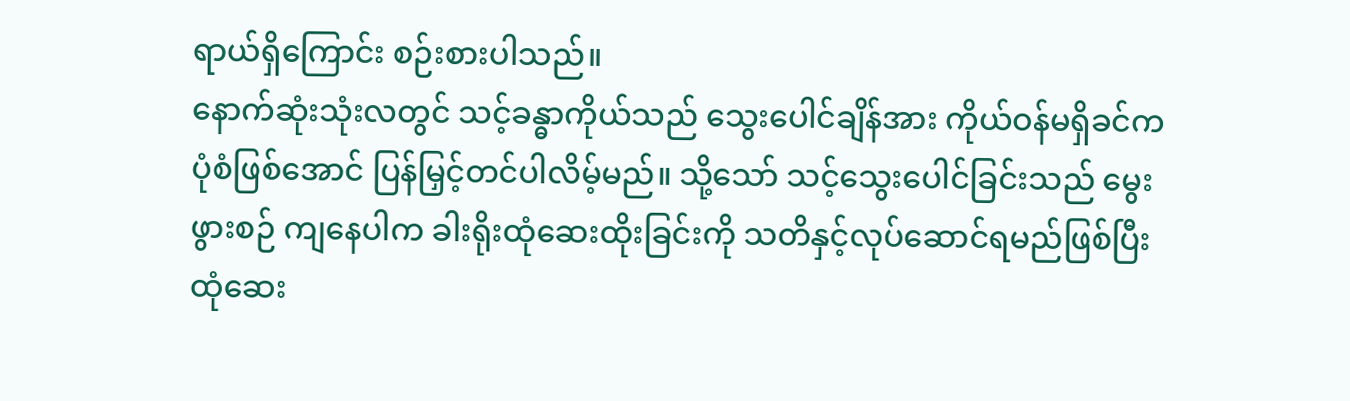ရာယ်ရှိကြောင်း စဉ်းစားပါသည်။
နောက်ဆုံးသုံးလတွင် သင့်ခန္ဓာကိုယ်သည် သွေးပေါင်ချိန်အား ကိုယ်ဝန်မရှိခင်က ပုံစံဖြစ်အောင် ပြန်မြှင့်တင်ပါလိမ့်မည်။ သို့သော် သင့်သွေးပေါင်ခြင်းသည် မွေးဖွားစဉ် ကျနေပါက ခါးရိုးထုံဆေးထိုးခြင်းကို သတိနှင့်လုပ်ဆောင်ရမည်ဖြစ်ပြီး ထုံဆေး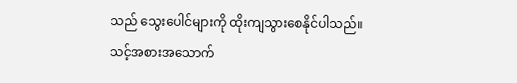သည် သွေးပေါင်များကို ထိုးကျသွားစေနိုင်ပါသည်။
သင့်အစားအသောက်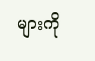များကို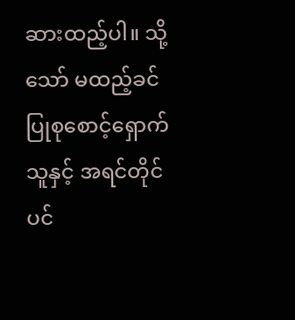ဆားထည့်ပါ။ သို့သော် မထည့်ခင် ပြုစုစောင့်ရှောက်သူနှင့် အရင်တိုင်ပင်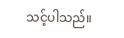သင့်ပါသည်။